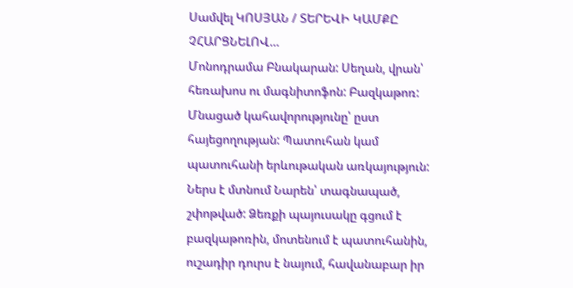Սամվել ԿՈՍՅԱՆ / ՏԵՐԵՎԻ ԿԱՄՔԸ ՉՀԱՐՑՆԵԼՈՎ…
Մոնոդրամա Բնակարան: Սեղան, վրան՝ հեռախոս ու մագնիտոֆոն: Բազկաթոռ: Մնացած կահավորությունը՝ ըստ հայեցողության: Պատուհան կամ պատուհանի երևութական առկայություն: Ներս է մտնում Նարեն՝ տագնապած, շփոթված: Ձեռքի պայուսակը գցում է բազկաթոռին, մոտենում է պատուհանին, ուշադիր դուրս է նայում, հավանաբար իր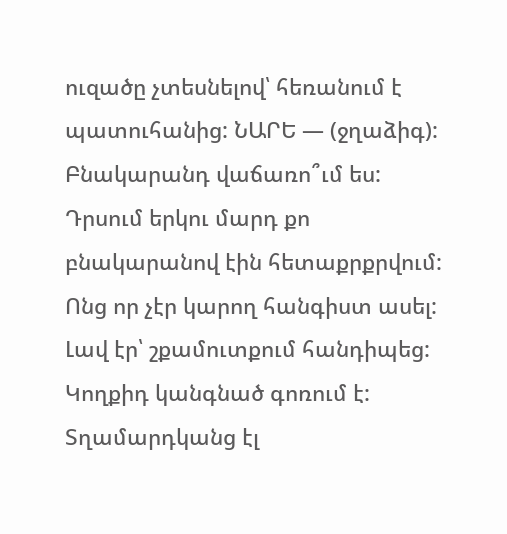ուզածը չտեսնելով՝ հեռանում է պատուհանից: ՆԱՐԵ — (ջղաձիգ): Բնակարանդ վաճառո՞ւմ ես: Դրսում երկու մարդ քո բնակարանով էին հետաքրքրվում: Ոնց որ չէր կարող հանգիստ ասել: Լավ էր՝ շքամուտքում հանդիպեց: Կողքիդ կանգնած գոռում է: Տղամարդկանց էլ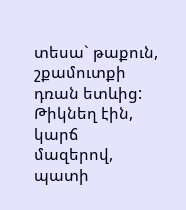տեսա` թաքուն, շքամուտքի դռան ետևից: Թիկնեղ էին, կարճ մազերով, պատի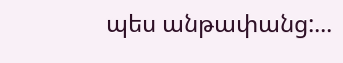պես անթափանց:...